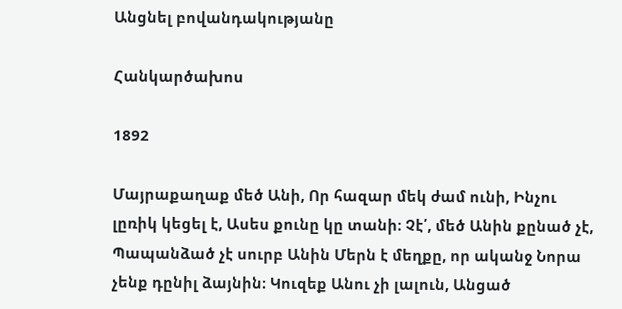Անցնել բովանդակությանը

Հանկարծախոս

1892

Մայրաքաղաք մեծ Անի, Որ հազար մեկ ժամ ունի, Ինչու լըռիկ կեցել է, Ասես քունը կը տանի։ Չէ՛, մեծ Անին քընած չէ, Պապանձած չէ սուրբ Անին Մերն է մեղքը, որ ականջ Նորա չենք դընիլ ձայնին։ Կուզեք Անու չի լալուն, Անցած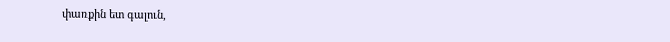փառքին ետ գալուն,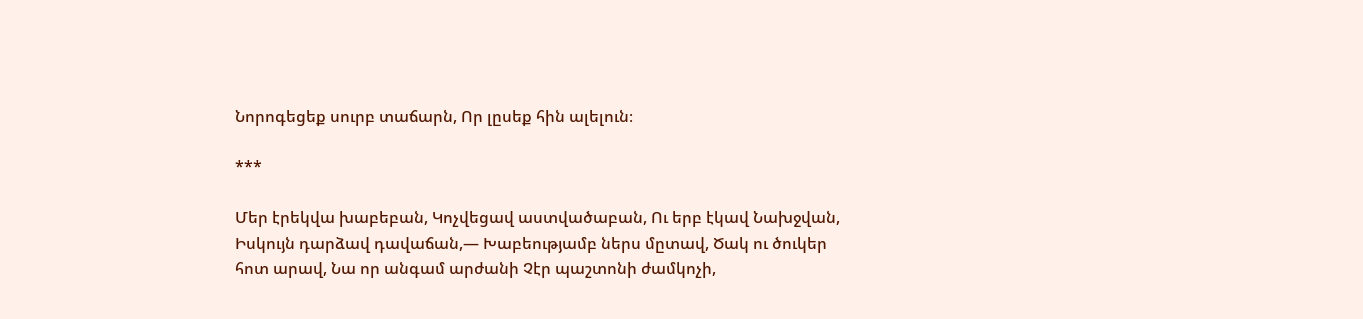Նորոգեցեք սուրբ տաճարն, Որ լըսեք հին ալելուն։

***

Մեր էրեկվա խաբեբան, Կոչվեցավ աստվածաբան, Ու երբ էկավ Նախջվան, Իսկույն դարձավ դավաճան,— Խաբեությամբ ներս մըտավ, Ծակ ու ծուկեր հոտ արավ, Նա որ անգամ արժանի Չէր պաշտոնի ժամկոչի,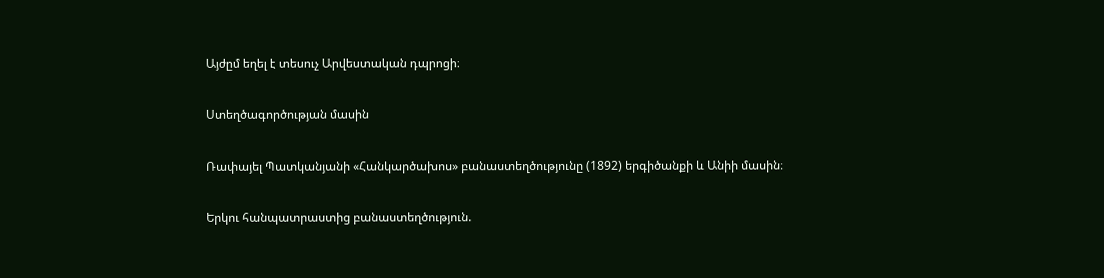Այժըմ եղել է տեսուչ Արվեստական դպրոցի։

Ստեղծագործության մասին

Ռափայել Պատկանյանի «Հանկարծախոս» բանաստեղծությունը (1892) երգիծանքի և Անիի մասին։

Երկու հանպատրաստից բանաստեղծություն.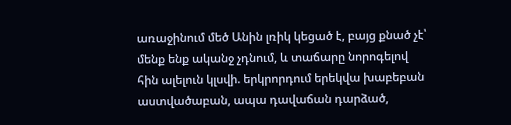առաջինում մեծ Անին լռիկ կեցած է, բայց քնած չէ՝ մենք ենք ականջ չդնում, և տաճարը նորոգելով հին ալելուն կլսվի. երկրորդում երեկվա խաբեբան աստվածաբան, ապա դավաճան դարձած,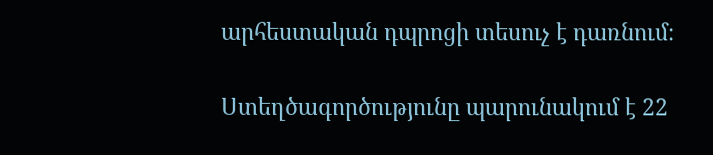արհեստական դպրոցի տեսուչ է դառնում։

Ստեղծագործությունը պարունակում է 22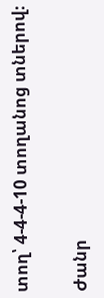տող՝ 4-4-4-10 տողանոց տներով։

Ժանր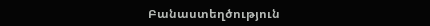Բանաստեղծություն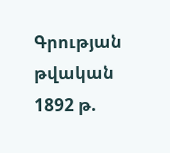Գրության թվական 1892 թ.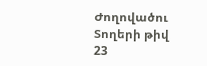Ժողովածու
Տողերի թիվ 23